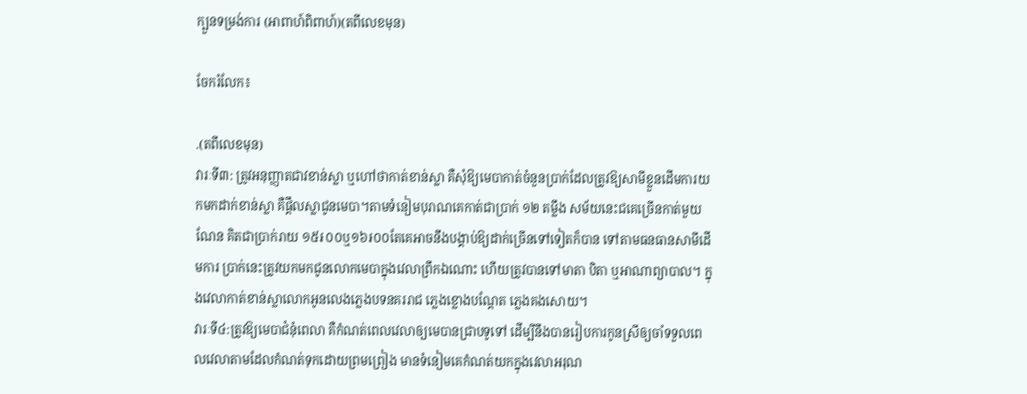ក្បួនទម្រង់ការ (អាពាហ៍ពិពាហ៍)(តពីលេខមុន)

ចែករំលែក៖

.(តពីលេខមុន)
វារៈទី៣: ត្រូវអនុញ្ញាតជាវខាន់ស្លា ឬហៅថាកាត់ខាន់ស្លា គឺសុំឱ្យមេបាកាត់ចំនួនប្រាក់ដែលត្រូវឱ្យសាមីខ្លួនដើមការយកមកដាក់ខាន់ស្លា គឺផ្តឹលស្លាជូនមេបា។តាមទំនៀមបុរាណគេកាត់ជាប្រាក់ ១២ តម្លឹង សម័យនេះជគេច្រើនកាត់មួយណែន គិតជាប្រាក់រាយ ១៥៛០០ឬ១៦៛០០តែគេអាចនឹងបង្គាប់ឱ្យដាក់ច្រើនទៅទៀតក៏បាន ទៅតាមធនធានសាមីដើមការ ប្រាក់នេះត្រូវយកមកជូនលោកមេបាក្នុងវេលាព្រឹកឯណោះ ហើយត្រូវបានទៅមាតា បិតា ឬអាណាព្យាបាល។ ក្នុងវេលាកាត់ខាន់ស្លាលោកអូនលេងភ្លេងបទនគររាជ ភ្លេងខ្លោងបណ្ដែត ភ្លេងគងសោយ។
វារៈទី៤:ត្រូវឱ្យមេបាជំនុំពេលា គឺកំណត់ពេលវេលាឲ្យមេបានជ្រាបទូទៅ ដើម្បីនឹងបានរៀបការកូនស្រីឲ្យចាំទទួលពេលវេលាតាមដែលកំណត់ទុកដោយព្រមព្រៀង មានទំនៀមគេកំណត់យកក្នុងវេលាអរុណ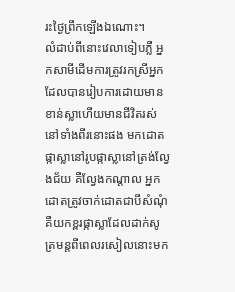រះថ្ងៃព្រឹកឡើងឯណោះ។
លំដាប់ពីនោះវេលាទៀបភ្លឺ អ្នកសាមីដើមការត្រូវរកស្រីអ្នកដែលបានរៀបការដោយមានខាន់ស្លាហើយមានជីវិតរស់នៅទាំងពីរនោះផង មកដោតផ្កាស្លានៅរូបផ្កាស្លានៅត្រង់ល្វែងជ័យ គឺល្វែងកណ្ដាល អ្នកដោតត្រូវចាក់ដោតជាបីសំណុំ គឺយកខ្ពរផ្កាស្លាដែលដាក់សូត្រមន្តពីពេលរសៀលនោះមក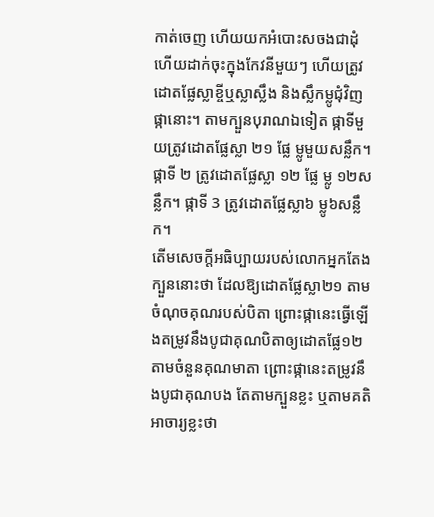កាត់ចេញ ហើយយកអំបោះសចងជាដុំហើយដាក់ចុះក្នុងកែវនីមួយៗ ហើយត្រូវដោតផ្លែស្លាខ្ចីឬស្លាស្លឹង និងស្លឹកម្លូជុំវិញផ្កានោះ។ តាមក្បួនបុរាណឯទៀត ផ្កាទីមួយត្រូវដោតផ្លែស្លា ២១ ផ្លែ ម្លូមួយសន្លឹក។ ផ្កាទី ២ ត្រូវដោតផ្លែស្លា ១២ ផ្លែ ម្លូ ១២សន្លឹក។ ផ្កាទី 3 ត្រូវដោតផ្លែស្លា៦ ម្លូ៦សន្លឹក។
តើមសេចក្តីអធិប្បាយរបស់លោកអ្នកតែងក្បួននោះថា ដែលឱ្យដោតផ្លែស្លា២១ តាមចំណុចគុណរបស់បិតា ព្រោះផ្កានេះធ្វើឡើងតម្រូវនឹងបូជាគុណបិតាឲ្យដោតផ្លែ១២ តាមចំនួនគុណមាតា ព្រោះផ្កានេះតម្រូវនឹងបូជាគុណបង តែតាមក្បួនខ្លះ ឬតាមគតិអាចារ្យខ្លះថា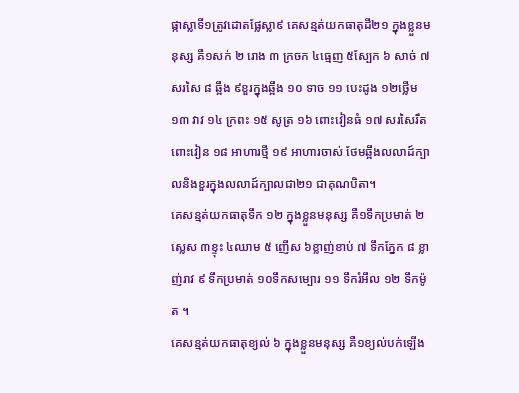ផ្កាស្លាទី១ត្រូវដោតផ្លែស្លា៩ គេសន្មត់យកធាតុដី២១ ក្នុងខ្លួនមនុស្ស គឺ១សក់ ២ រោង ៣ ក្រចក ៤ធ្មេញ ៥ស្បែក ៦ សាច់ ៧ សរសៃ ៨ ឆ្អឹង ៩ខួរក្នុងឆ្អឹង ១០ ទាច ១១ បេះដូង ១២ថ្លើម ១៣ វាវ ១៤ ក្រពះ ១៥ សូត្រ ១៦ ពោះវៀនធំ ១៧ សរសៃរឹតពោះវៀន ១៨ អាហារថ្មី ១៩ អាហារចាស់ ថែមឆ្អឹងលលាដ៍ក្បាលនិងខួរក្នុងលលាដ៍ក្បាលជា២១ ជាគុណបិតា។
គេសន្មត់យកធាតុទឹក ១២ ក្នុងខ្លួនមនុស្ស គឺ១ទឹកប្រមាត់ ២ស្លេស ៣ខ្ទុះ ៤ឈាម ៥ ញើស ៦ខ្លាញ់ខាប់ ៧ ទឹកភ្នែក ៨ ខ្លាញ់រាវ ៩ ទឹកប្រមាត់ ១០ទឹកសម្បោរ ១១ ទឹករំអឹល ១២ ទឹកម៉ូត ។
គេសន្មត់យកធាតុខ្យល់ ៦ ក្នុងខ្លួនមនុស្ស គឺ១ខ្យល់បក់ឡើង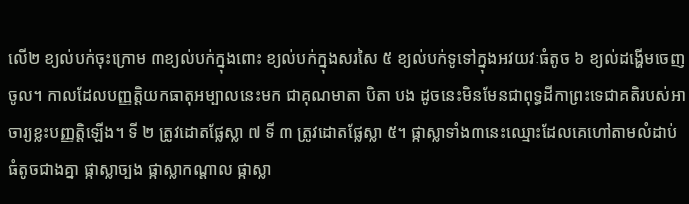លើ២ ខ្យល់បក់ចុះក្រោម ៣ខ្យល់បក់ក្នុងពោះ ខ្យល់បក់ក្នុងសរសៃ ៥ ខ្យល់បក់ទូទៅក្នុងអវយវៈធំតូច ៦ ខ្យល់ដង្ហើមចេញចូល។ កាលដែលបញ្ញត្តិយកធាតុអម្បាលនេះមក ជាគុណមាតា បិតា បង ដូចនេះមិនមែនជាពុទ្ធដីកាព្រះទេជាគតិរបស់អាចារ្យខ្លះបញ្ញត្តិឡើង។ ទី ២ ត្រូវដោតផ្លែស្លា ៧ ទី ៣ ត្រូវដោតផ្លែស្លា ៥។ ផ្កាស្លាទាំង៣នេះឈ្មោះដែលគេហៅតាមលំដាប់ធំតូចជាងគ្នា ផ្កាស្លាច្បង ផ្កាស្លាកណ្ដាល ផ្កាស្លា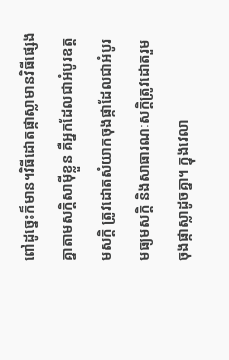ពៅដូច្នេះក៏មាន។វិធីដោតផ្កាស្លាមានវិធីផ្សេងគ្នាតាមសក្តិសាម៉ីខ្លួន គឺអ្នកដែលជាអំបូរឧត្តមសក្តិ ត្រូវដោតសំយាកចុងផ្កាដែលជាអំបូរមធ្យមសក្តិ និងសាធារណៈសក្តិត្រូវដោតរួមចុងផ្កាស្លាដូចគ្នា។ ក្នុងវេលា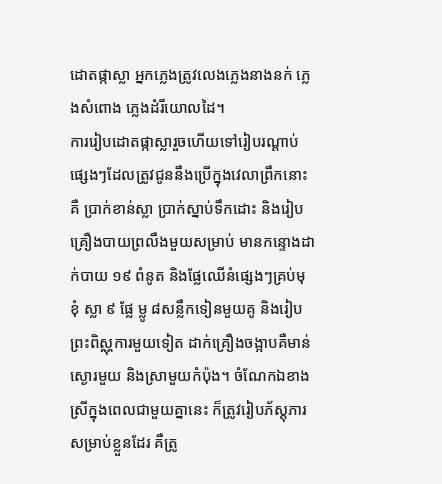ដោតផ្កាស្លា អ្នកភ្លេងត្រូវលេងភ្លេងនាងនក់ ភ្លេងសំពោង ភ្លេងដំរីយោលដៃ។
ការរៀបដោតផ្កាស្លារួចហើយទៅរៀបរណ្ដាប់ផ្សេងៗដែលត្រូវជូននឹងប្រើក្នុងវេលាព្រឹកនោះ គឺ ប្រាក់ខាន់ស្លា ប្រាក់ស្នាប់ទឹកដោះ និងរៀបគ្រឿងបាយព្រលឹងមួយសម្រាប់ មានកន្ទោងដាក់បាយ ១៩ ពំនូត និងផ្លែឈើនំផ្សេងៗគ្រប់មុខុំ ស្លា ៩ ផ្លែ ម្លូ ៨សន្លឹកទៀនមួយគូ និងរៀបព្រះពិស្ណុការមួយទៀត ដាក់គ្រឿងចង្អាបគឺមាន់ស្ងោរមួយ និងស្រាមួយកំប៉ុង។ ចំណែកឯខាងស្រីក្នុងពេលជាមួយគ្នានេះ ក៏ត្រូវរៀបភ័ស្ដុភារសម្រាប់ខ្លួនដែរ គឺត្រូ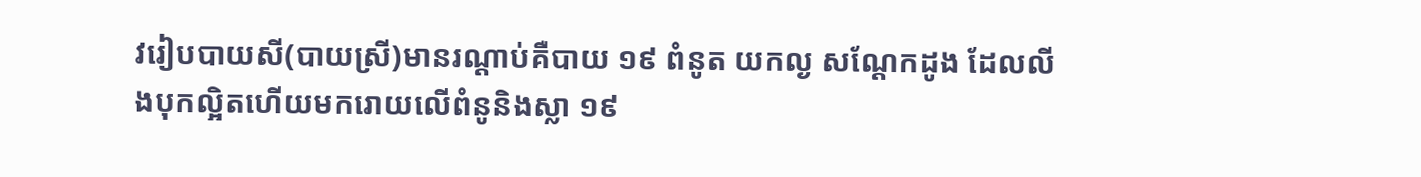វរៀបបាយសី(បាយស្រី)មានរណ្ដាប់គឺបាយ ១៩ ពំនូត យកល្ង សណ្ដែកដូង ដែលលីងបុកល្អិតហើយមករោយលើពំនូនិងស្លា ១៩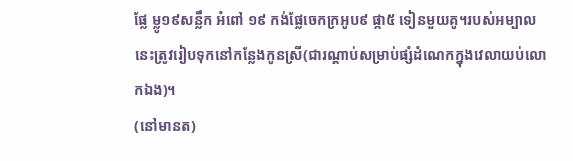ផ្លែ ម្លូ១៩សន្លឹក អំពៅ ១៩ កង់ផ្លែចេកក្រអូប៩ ផ្កា៥ ទៀនមួយគូ។របស់អម្បាលនេះត្រូវរៀបទុកនៅកន្លែងកូនស្រី(ជារណ្ដាប់សម្រាប់ផ្សំដំណេកក្នុងវេលាយប់លោកឯង)។
(នៅមានត)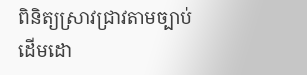ពិនិត្យស្រាវជ្រាវតាមច្បាប់ដើមដោ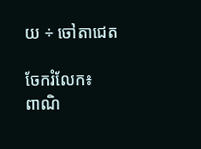យ ÷ ចៅតាជេត

ចែករំលែក៖
ពាណិ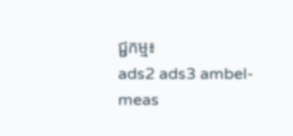ជ្ជកម្ម៖
ads2 ads3 ambel-meas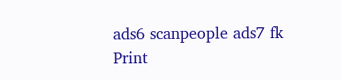ads6 scanpeople ads7 fk Print